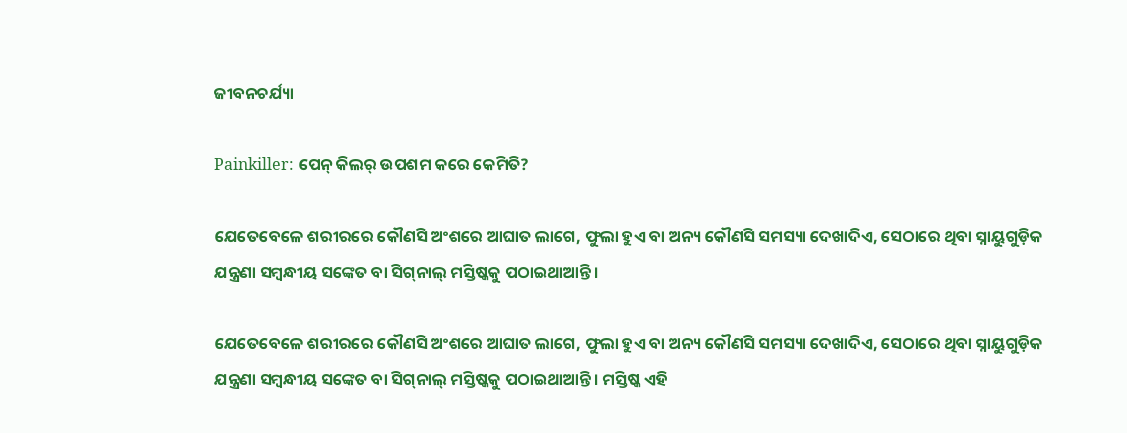ଜୀବନଚର୍ଯ୍ୟା

Painkiller: ପେନ୍‌ କିଲର୍‌ ଉପଶମ କରେ କେମିତି?

ଯେତେବେଳେ ଶରୀରରେ କୌଣସି ଅଂଶରେ ଆଘାତ ଲାଗେ, ଫୁଲା ହୁଏ ବା ଅନ୍ୟ କୌଣସି ସମସ୍ୟା ଦେଖାଦିଏ, ସେଠାରେ ଥିବା ସ୍ନାୟୁଗୁଡ଼ିକ ଯନ୍ତ୍ରଣା ସମ୍ବନ୍ଧୀୟ ସଙ୍କେତ ବା ସିଗ୍‌ନାଲ୍‌ ମସ୍ତିଷ୍କକୁ ପଠାଇଥାଆନ୍ତି।

ଯେତେବେଳେ ଶରୀରରେ କୌଣସି ଅଂଶରେ ଆଘାତ ଲାଗେ, ଫୁଲା ହୁଏ ବା ଅନ୍ୟ କୌଣସି ସମସ୍ୟା ଦେଖାଦିଏ, ସେଠାରେ ଥିବା ସ୍ନାୟୁଗୁଡ଼ିକ ଯନ୍ତ୍ରଣା ସମ୍ବନ୍ଧୀୟ ସଙ୍କେତ ବା ସିଗ୍‌ନାଲ୍‌ ମସ୍ତିଷ୍କକୁ ପଠାଇଥାଆନ୍ତି। ମସ୍ତିଷ୍କ ଏହି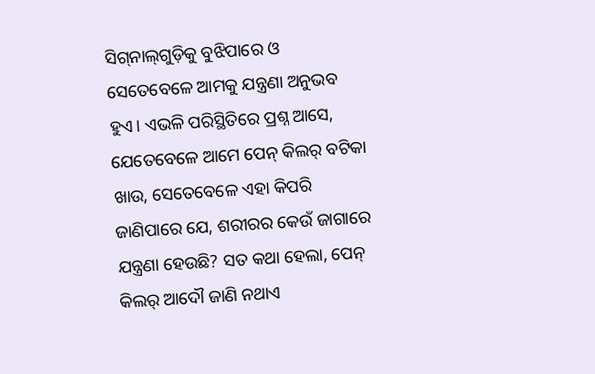ସିଗ୍‌ନାଲ୍‌ଗୁଡ଼ିକୁ ବୁଝିପାରେ ଓ ସେତେବେଳେ ଆମକୁ ଯନ୍ତ୍ରଣା ଅନୁଭବ ହୁଏ। ଏଭଳି ପରିସ୍ଥିତିରେ ପ୍ରଶ୍ନ ଆସେ, ଯେତେବେଳେ ଆମେ ପେନ୍‌ କିଲର୍‌ ବଟିକା ଖାଉ, ସେତେବେଳେ ଏହା କିପରି ଜାଣିପାରେ ଯେ, ଶରୀରର କେଉଁ ଜାଗାରେ ଯନ୍ତ୍ରଣା ହେଉଛି? ସତ କଥା ହେଲା, ପେନ୍‌ କିଲର୍‌ ଆଦୌ ଜାଣି ନଥାଏ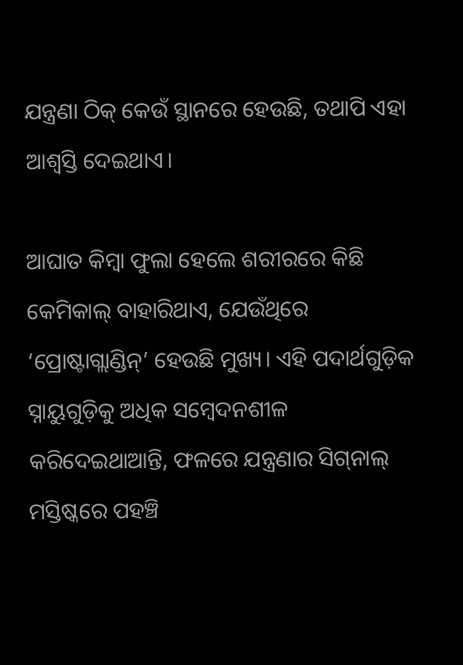ଯନ୍ତ୍ରଣା ଠିକ୍‌ କେଉଁ ସ୍ଥାନରେ ହେଉଛି, ତଥାପି ଏହା ଆଶ୍ବସ୍ତି ଦେଇଥାଏ।

ଆଘାତ କିମ୍ବା ଫୁଲା ହେଲେ ଶରୀରରେ କିଛି କେମିକାଲ୍‌ ବାହାରିଥାଏ, ଯେଉଁଥିରେ ‘ପ୍ରୋଷ୍ଟାଗ୍ଲାଣ୍ଡିନ୍‌’ ହେଉଛି ମୁଖ୍ୟ। ଏହି ପଦାର୍ଥଗୁଡ଼ିକ ସ୍ନାୟୁଗୁଡ଼ିକୁ ଅଧିକ ସମ୍ବେଦନଶୀଳ କରିଦେଇଥାଆନ୍ତି, ଫଳରେ ଯନ୍ତ୍ରଣାର ସିଗ୍‌ନାଲ୍‌ ମସ୍ତିଷ୍କରେ ପହଞ୍ଚି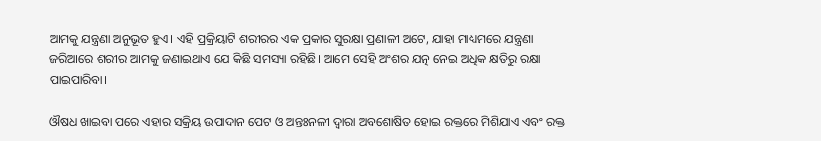ଆମକୁ ଯନ୍ତ୍ରଣା ଅନୁଭୂତ ହୁଏ। ଏହି ପ୍ରକ୍ରିୟାଟି ଶରୀରର ଏକ ପ୍ରକାର ସୁରକ୍ଷା ପ୍ରଣାଳୀ ଅଟେ, ଯାହା ମାଧ୍ୟମରେ ଯନ୍ତ୍ରଣା ଜରିଆରେ ଶରୀର ଆମକୁ ଜଣାଇଥାଏ ଯେ କିଛି ସମସ୍ୟା ରହିଛି। ଆମେ ସେହି ଅଂଶର ଯତ୍ନ ନେଇ ଅଧିକ କ୍ଷତିରୁ ରକ୍ଷା ପାଇପାରିବା।

ଔଷଧ ଖାଇବା ପରେ ଏହାର ସକ୍ରିୟ ଉପାଦାନ ପେଟ ଓ ଅନ୍ତଃନଳୀ ଦ୍ବାରା ଅବଶୋଷିତ ହୋଇ ରକ୍ତରେ ମିଶିଯାଏ ଏବଂ ରକ୍ତ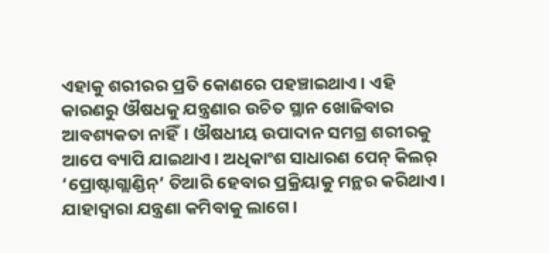ଏହାକୁ ଶରୀରର ପ୍ରତି କୋଣରେ ପହଞ୍ଚାଇଥାଏ। ଏହି କାରଣରୁ ଔଷଧକୁ ଯନ୍ତ୍ରଣାର ଉଚିତ ସ୍ଥାନ ଖୋଜିବାର ଆବଶ୍ୟକତା ନାହିଁ। ଔଷଧୀୟ ଉପାଦାନ ସମଗ୍ର ଶରୀରକୁ ଆପେ ବ୍ୟାପି ଯାଇଥାଏ। ଅଧିକାଂଶ ସାଧାରଣ ପେନ୍‌ କିଲର୍‌ ‘ପ୍ରୋଷ୍ଟାଗ୍ଲାଣ୍ଡିନ୍‌’ ତିଆରି ହେବାର ପ୍ରକ୍ରିୟାକୁ ମନ୍ଥର କରିଥାଏ। ଯାହାଦ୍ବାରା ଯନ୍ତ୍ରଣା କମିବାକୁ ଲାଗେ।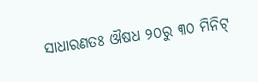ସାଧାରଣତଃ ଔଷଧ ୨୦ରୁ ୩୦ ମିନିଟ୍‌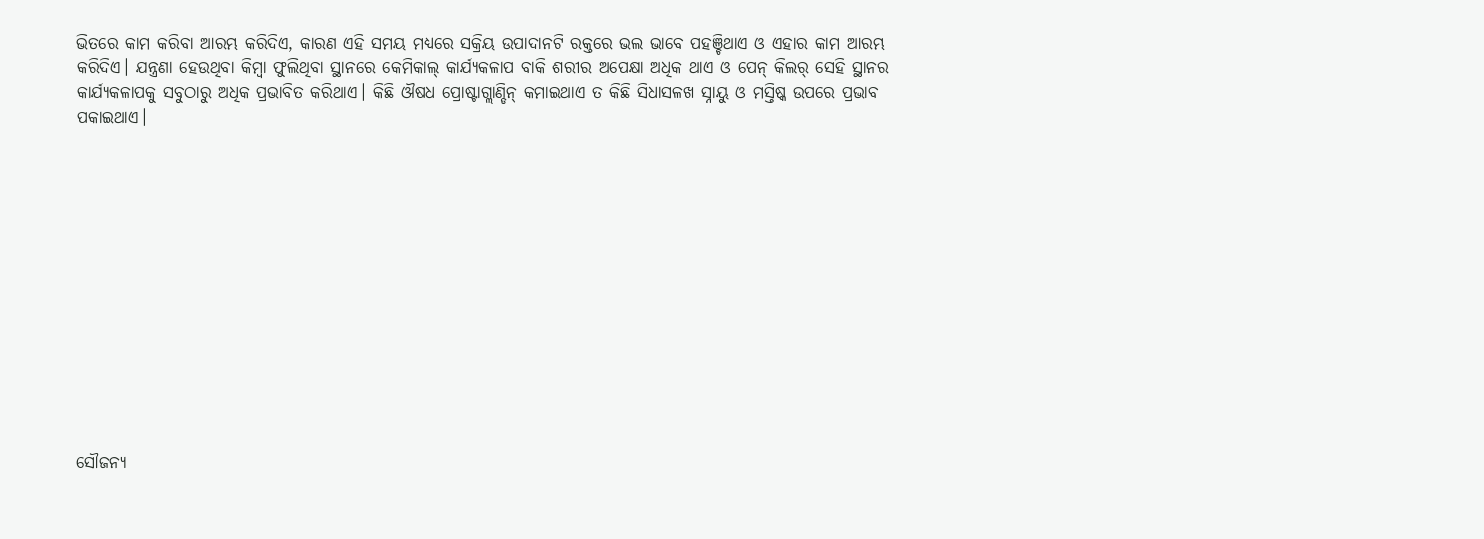ଭିତରେ କାମ କରିବା ଆରମ୍ଭ କରିଦିଏ, କାରଣ ଏହି ସମୟ ମଧ୍ୟରେ ସକ୍ରିୟ ଉପାଦାନଟି ରକ୍ତରେ ଭଲ ଭାବେ ପହଞ୍ଚିଥାଏ ଓ ଏହାର କାମ ଆରମ୍ଭ କରିଦିଏ। ଯନ୍ତ୍ରଣା ହେଉଥିବା କିମ୍ବା ଫୁଲିଥିବା ସ୍ଥାନରେ କେମିକାଲ୍ କାର୍ଯ୍ୟକଳାପ ବାକି ଶରୀର ଅପେକ୍ଷା ଅଧିକ ଥାଏ ଓ ପେନ୍ କିଲର୍ ସେହି ସ୍ଥାନର କାର୍ଯ୍ୟକଳାପକୁ ସବୁଠାରୁ ଅଧିକ ପ୍ରଭାବିତ କରିଥାଏ। କିଛି ଔଷଧ ପ୍ରୋଷ୍ଟାଗ୍ଲାଣ୍ଡିନ୍ କମାଇଥାଏ ତ କିଛି ସିଧାସଳଖ ସ୍ନାୟୁ ଓ ମସ୍ତିଷ୍କ ଉପରେ ପ୍ରଭାବ ପକାଇଥାଏ।













ସୌଜନ୍ୟ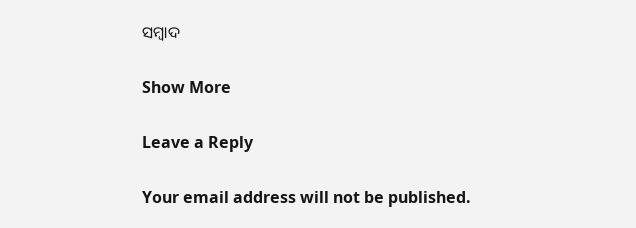ସମ୍ବାଦ

Show More

Leave a Reply

Your email address will not be published.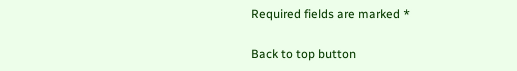Required fields are marked *

Back to top button